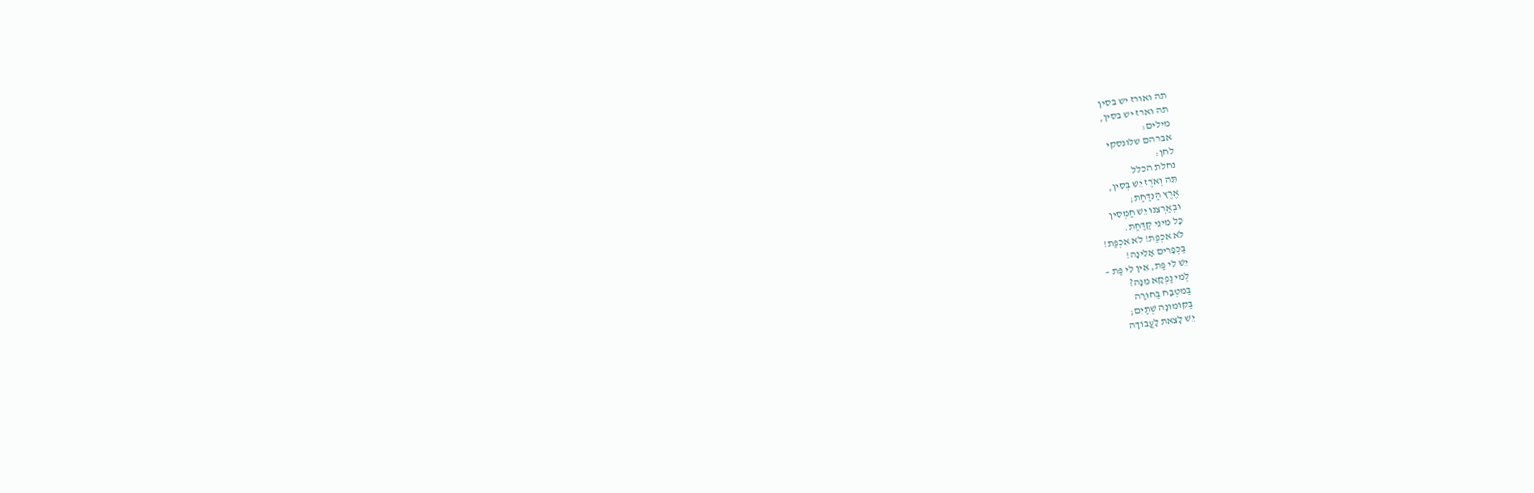תה ואורז יש בסין
תה וארז יש בסין,
מילים:
אברהם שלונסקי
לחן:
נחלת הכלל
תֵּה וְאֹרֶז יֵשׁ בְּסִין,
אֶרֶץ הַנִּדַּחַת;
וּבְאַרְצֵנוּ יֵשׁ חַמְסִין
כָּל מִינֵי קַדַּחַת.
לֹא אִכְפַּת! לֹא אִכְפַּת!
בַּכְּפָרִים אָלִינָה!
יֵשׁ לִי פַּת, אֵין לִי פַּת –
לְמִי נַפְקָא מִנָּהּ?
בַּמִּטְבָּח בַּחוּרָה
בַּקּוֹמוּנָה שְׁתַּיִם;
יֵשׁ לָצֵאת לָעֲבוֹדָה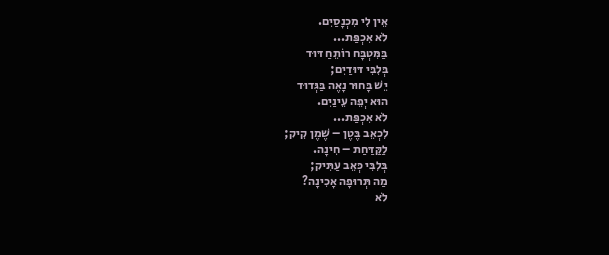אֵין לִי מִכְנָסַיִם.
לֹא אִכְפַּת...
בַּמִּטְבָּח רוֹתֵחַ דּוּד
בְּלִבִּי דּוּדַיִם;
יֵשׁ בָּחוּר נָאֶה בַּגְּדוּד
הוּא יְפֵה עֵינַיִם.
לֹא אִכְפַּת...
לִכְאֵב בֶּטֶן – שֶׁמֶן קִיק;
לַקַּדַּחַת – חִינָה.
בְּלִבִּי כְּאֵב עַתִּיק;
מַה תְּרוּפָה אָכִינָה?
לֹא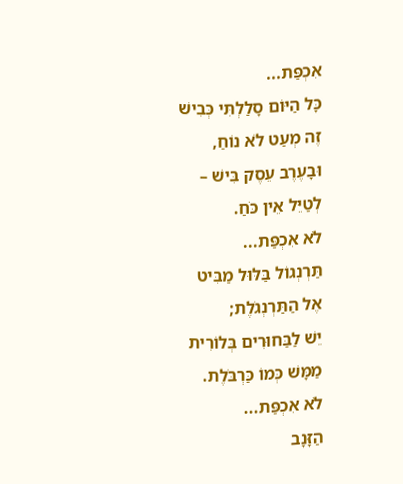אִכְפַּת...
כָּל הַיּוֹם סָלַלְתִּי כְּבִישׁ
זֶה מְעַט לֹא נוֹחַ,
וּבָעֶרֶב עֵסֶק בִּישׁ –
לְטַיֵּל אֵין כֹּחַ.
לֹא אִכְפַּת...
תַּרְנְגוֹל בַּלּוּל מַבִּיט
אֶל הַתַּרְנְגֹלֶת;
יֵשׁ לַבַּחוּרִים בְּלוֹרִית
מַמָּשׁ כְּמוֹ כַּרְבֹּלֶת.
לֹא אִכְפַּת...
הַזָּנָב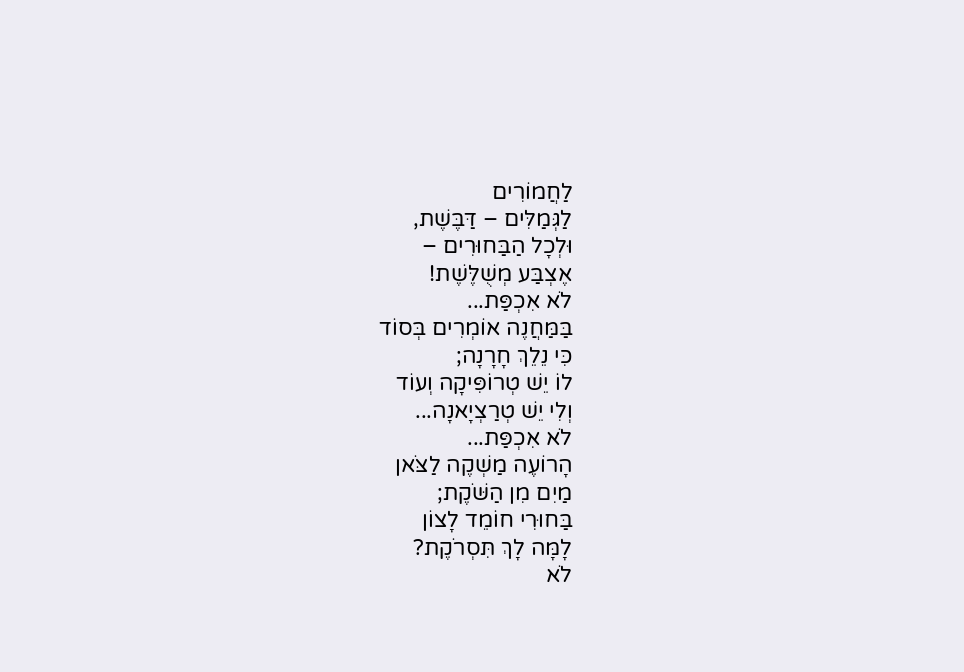לַחֲמוֹרִים
לַגְּמַלִּים – דַּבֶּשֶׁת,
וּלְכָל הַבַּחוּרִים –
אֶצְבַּע מְשֻׁלֶּשֶׁת!
לֹא אִכְפַּת...
בַּמַּחֲנֶה אוֹמְרִים בְּסוֹד
כִּי נֵלֵךְ חָרָנָה;
לוֹ יֵשׁ טְרוֹפִּיקָה וְעוֹד
וְלִי יֵשׁ טְרַצְיָאנָה...
לֹא אִכְפַּת...
הָרוֹעֶה מַשְׁקֶה לַצֹּאן
מַיִם מִן הַשֹּׁקֶת;
בַּחוּרִי חוֹמֵד לָצוֹן
לָמָּה לָךְ תִּסְרֹקֶת?
לֹא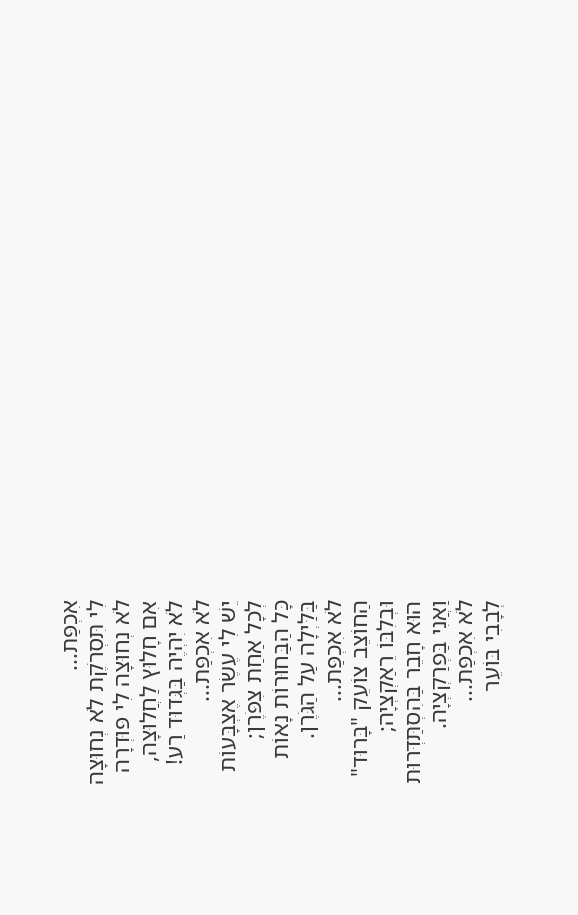אִכְפַּת...
לִי תִּסְרֹקֶת לֹא נְחוּצָה
לֹא נְחוּצָה לִי פּוּדְרָה
אִם חָלוּץ לַחֲלוּצָה,
לֹא יִהְיֶה בַּגְּדוּד רַע!
לֹא אִכְפַּת...
יֵשׁ לִי עֶשֶׂר אֶצְבָּעוֹת
לְכָל אַחַת צִפֹּרֶן;
כָּל הַבַּחוּרוֹת נָאוֹת
בַּלַּיְלָה עַל הַגֹּרֶן.
לֹא אִכְפַּת...
הַחוֹצֵב צוֹעֵק "בָּרוּד"
וּבְלִבּוֹ רֵאַקְצְיָה;
הוּא חָבֵר בַּהִסְתַּדְּרוּת
וַאֲנִי בַּפְרַקְצְיָה.
לֹא אִכְפַּת...
לְבָבִי בּוֹעֵר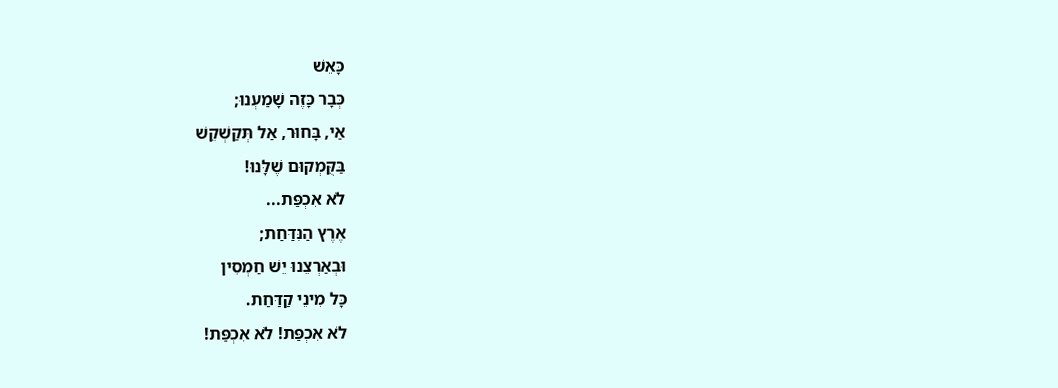כָּאֵשׁ
כְּבָר כָּזֶה שָׁמַעְנוּ;
אַי, בָּחוּר, אַל תְּקַשְׁקֵשׁ
בַּקֻּמְקוּם שֶׁלָּנוּ!
לֹא אִכְפַּת...
אֶרֶץ הַנִּדַּחַת;
וּבְאַרְצֵנוּ יֵשׁ חַמְסִין
כָּל מִינֵי קַדַּחַת.
לֹא אִכְפַּת! לֹא אִכְפַּת!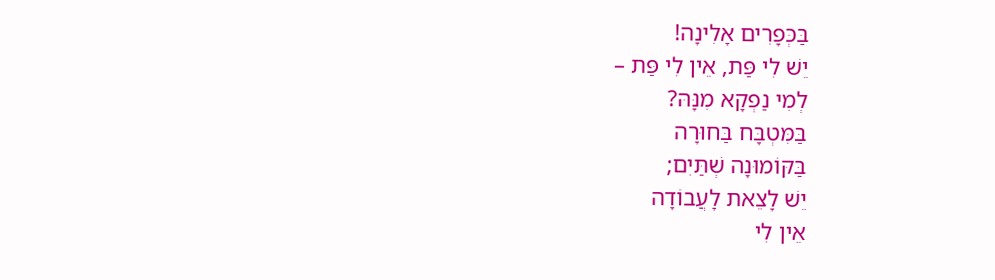בַּכְּפָרִים אָלִינָה!
יֵשׁ לִי פַּת, אֵין לִי פַּת –
לְמִי נַפְקָא מִנָּהּ?
בַּמִּטְבָּח בַּחוּרָה
בַּקּוֹמוּנָה שְׁתַּיִם;
יֵשׁ לָצֵאת לָעֲבוֹדָה
אֵין לִי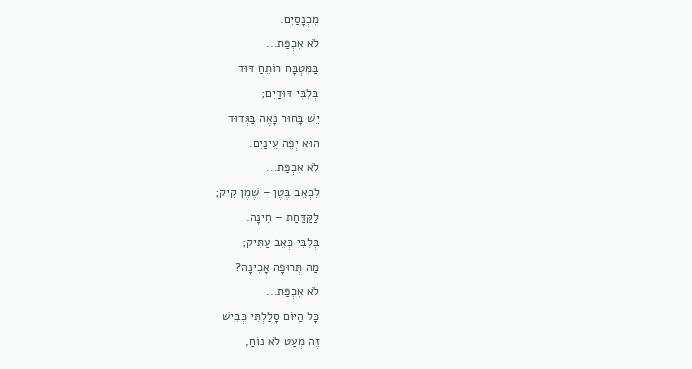מִכְנָסַיִם.
לֹא אִכְפַּת...
בַּמִּטְבָּח רוֹתֵחַ דּוּד
בְּלִבִּי דּוּדַיִם;
יֵשׁ בָּחוּר נָאֶה בַּגְּדוּד
הוּא יְפֵה עֵינַיִם.
לֹא אִכְפַּת...
לִכְאֵב בֶּטֶן – שֶׁמֶן קִיק;
לַקַּדַּחַת – חִינָה.
בְּלִבִּי כְּאֵב עַתִּיק;
מַה תְּרוּפָה אָכִינָה?
לֹא אִכְפַּת...
כָּל הַיּוֹם סָלַלְתִּי כְּבִישׁ
זֶה מְעַט לֹא נוֹחַ,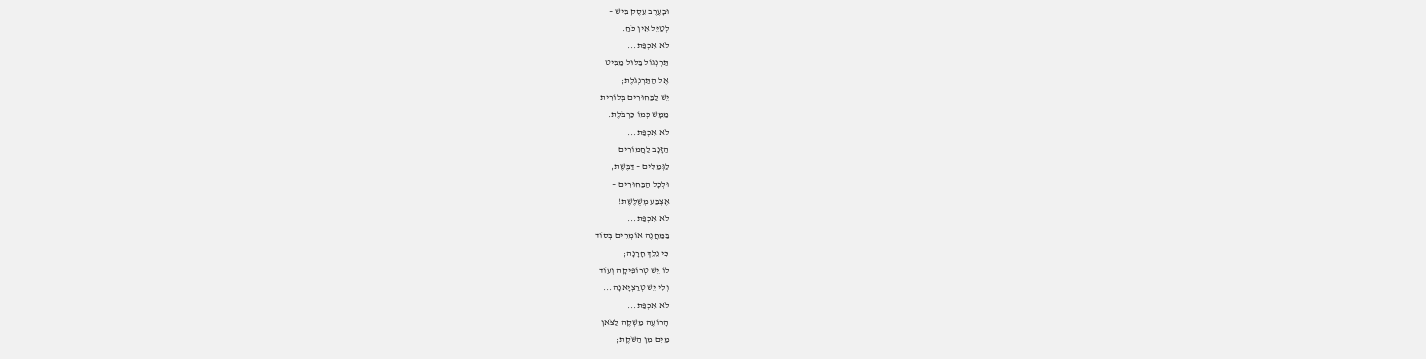וּבָעֶרֶב עֵסֶק בִּישׁ –
לְטַיֵּל אֵין כֹּחַ.
לֹא אִכְפַּת...
תַּרְנְגוֹל בַּלּוּל מַבִּיט
אֶל הַתַּרְנְגֹלֶת;
יֵשׁ לַבַּחוּרִים בְּלוֹרִית
מַמָּשׁ כְּמוֹ כַּרְבֹּלֶת.
לֹא אִכְפַּת...
הַזָּנָב לַחֲמוֹרִים
לַגְּמַלִּים – דַּבֶּשֶׁת,
וּלְכָל הַבַּחוּרִים –
אֶצְבַּע מְשֻׁלֶּשֶׁת!
לֹא אִכְפַּת...
בַּמַּחֲנֶה אוֹמְרִים בְּסוֹד
כִּי נֵלֵךְ חָרָנָה;
לוֹ יֵשׁ טְרוֹפִּיקָה וְעוֹד
וְלִי יֵשׁ טְרַצְיָאנָה...
לֹא אִכְפַּת...
הָרוֹעֶה מַשְׁקֶה לַצֹּאן
מַיִם מִן הַשֹּׁקֶת;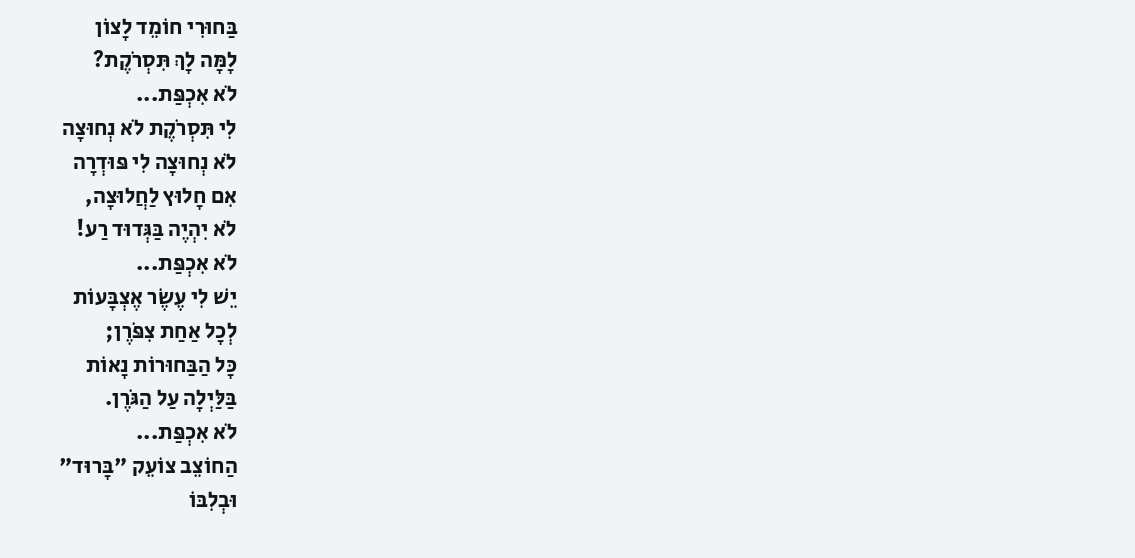בַּחוּרִי חוֹמֵד לָצוֹן
לָמָּה לָךְ תִּסְרֹקֶת?
לֹא אִכְפַּת...
לִי תִּסְרֹקֶת לֹא נְחוּצָה
לֹא נְחוּצָה לִי פּוּדְרָה
אִם חָלוּץ לַחֲלוּצָה,
לֹא יִהְיֶה בַּגְּדוּד רַע!
לֹא אִכְפַּת...
יֵשׁ לִי עֶשֶׂר אֶצְבָּעוֹת
לְכָל אַחַת צִפֹּרֶן;
כָּל הַבַּחוּרוֹת נָאוֹת
בַּלַּיְלָה עַל הַגֹּרֶן.
לֹא אִכְפַּת...
הַחוֹצֵב צוֹעֵק "בָּרוּד"
וּבְלִבּוֹ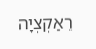רֵאַקְצְיָה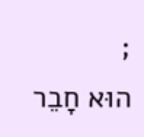;
הוּא חָבֵר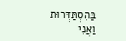בַּהִסְתַּדְּרוּת
וַאֲנִי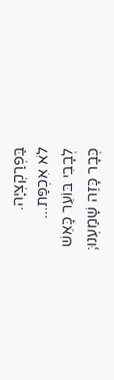בַּפְרַקְצְיָה.
לֹא אִכְפַּת...
לְבָבִי בּוֹעֵר כָּאֵשׁ
כְּבָר כָּזֶה שָׁמַעְנוּ;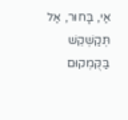אַי, בָּחוּר, אַל תְּקַשְׁקֵשׁ
בַּקֻּמְקוּם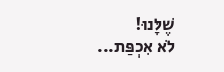שֶׁלָּנוּ!
לֹא אִכְפַּת...